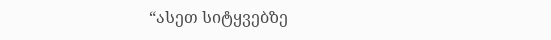“ასეთ სიტყვებზე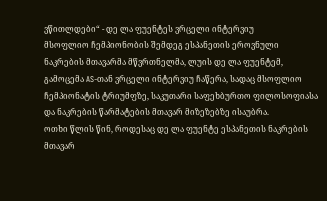ვწითლდები“ - დე ლა ფუენტეს ვრცელი ინტერვიუ
მსოფლიო ჩემპიონობის შემდეგ ესპანეთის ეროვნული ნაკრების მთავარმა მწვრთნელმა, ლუის დე ლა ფუენტემ, გამოცემა AS-თან ვრცელი ინტერვიუ ჩაწერა, სადაც მსოფლიო ჩემპიონატის ტრიუმფზე, საკუთარი საფეხბურთო ფილოსოფიასა და ნაკრების წარმატების მთავარ მიზეზებზე ისაუბრა.
ოთხი წლის წინ, როდესაც დე ლა ფუენტე ესპანეთის ნაკრების მთავარ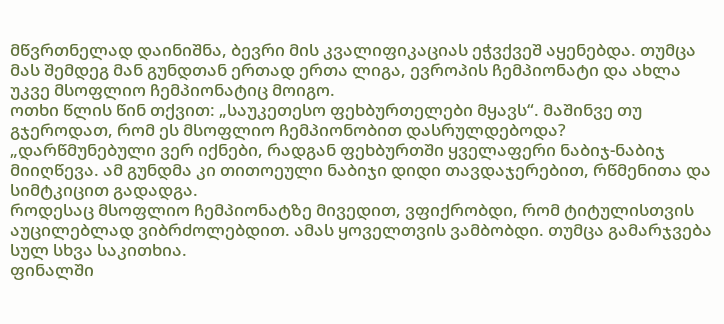მწვრთნელად დაინიშნა, ბევრი მის კვალიფიკაციას ეჭვქვეშ აყენებდა. თუმცა მას შემდეგ მან გუნდთან ერთად ერთა ლიგა, ევროპის ჩემპიონატი და ახლა უკვე მსოფლიო ჩემპიონატიც მოიგო.
ოთხი წლის წინ თქვით: „საუკეთესო ფეხბურთელები მყავს“. მაშინვე თუ გჯეროდათ, რომ ეს მსოფლიო ჩემპიონობით დასრულდებოდა?
„დარწმუნებული ვერ იქნები, რადგან ფეხბურთში ყველაფერი ნაბიჯ-ნაბიჯ მიიღწევა. ამ გუნდმა კი თითოეული ნაბიჯი დიდი თავდაჯერებით, რწმენითა და სიმტკიცით გადადგა.
როდესაც მსოფლიო ჩემპიონატზე მივედით, ვფიქრობდი, რომ ტიტულისთვის აუცილებლად ვიბრძოლებდით. ამას ყოველთვის ვამბობდი. თუმცა გამარჯვება სულ სხვა საკითხია.
ფინალში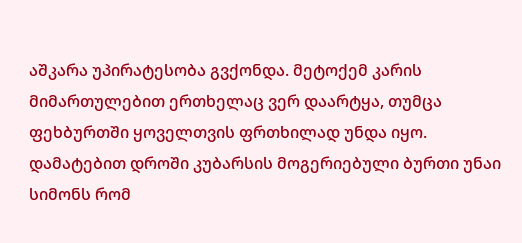აშკარა უპირატესობა გვქონდა. მეტოქემ კარის მიმართულებით ერთხელაც ვერ დაარტყა, თუმცა ფეხბურთში ყოველთვის ფრთხილად უნდა იყო. დამატებით დროში კუბარსის მოგერიებული ბურთი უნაი სიმონს რომ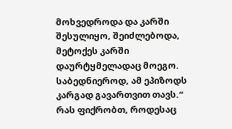მოხვედროდა და კარში შესულიყო, შეიძლებოდა, მეტოქეს კარში დაურტყმელადაც მოეგო. საბედნიეროდ, ამ ეპიზოდს კარგად გავართვით თავს.“
რას ფიქრობთ, როდესაც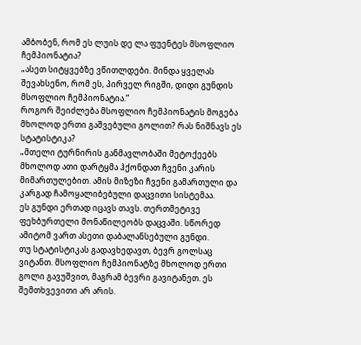ამბობენ, რომ ეს ლუის დე ლა ფუენტეს მსოფლიო ჩემპიონატია?
„ასეთ სიტყვებზე ვწითლდები. მინდა ყველას შევახსენო, რომ ეს, პირველ რიგში, დიდი გუნდის მსოფლიო ჩემპიონატია.“
როგორ შეიძლება მსოფლიო ჩემპიონატის მოგება მხოლოდ ერთი გაშვებული გოლით? რას ნიშნავს ეს სტატისტიკა?
„მთელი ტურნირის განმავლობაში მეტოქეებს მხოლოდ ათი დარტყმა ჰქონდათ ჩვენი კარის მიმართულებით. ამის მიზეზი ჩვენი გამართული და კარგად ჩამოყალიბებული დაცვითი სისტემაა.
ეს გუნდი ერთად იცავს თავს. თერთმეტივე ფეხბურთელი მონაწილეობს დაცვაში. სწორედ ამიტომ ვართ ასეთი დაბალანსებული გუნდი.
თუ სტატისტიკას გადავხედავთ, ბევრ გოლსაც ვიტანთ. მსოფლიო ჩემპიონატზე მხოლოდ ერთი გოლი გავუშვით, მაგრამ ბევრი გავიტანეთ. ეს შემთხვევითი არ არის.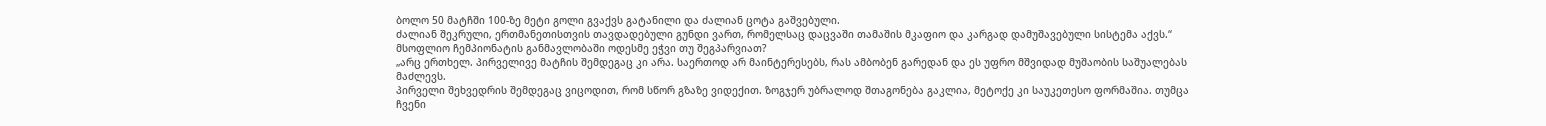ბოლო 50 მატჩში 100-ზე მეტი გოლი გვაქვს გატანილი და ძალიან ცოტა გაშვებული.
ძალიან შეკრული, ერთმანეთისთვის თავდადებული გუნდი ვართ, რომელსაც დაცვაში თამაშის მკაფიო და კარგად დამუშავებული სისტემა აქვს.“
მსოფლიო ჩემპიონატის განმავლობაში ოდესმე ეჭვი თუ შეგპარვიათ?
„არც ერთხელ. პირველივე მატჩის შემდეგაც კი არა. საერთოდ არ მაინტერესებს, რას ამბობენ გარედან და ეს უფრო მშვიდად მუშაობის საშუალებას მაძლევს.
პირველი შეხვედრის შემდეგაც ვიცოდით, რომ სწორ გზაზე ვიდექით. ზოგჯერ უბრალოდ შთაგონება გაკლია, მეტოქე კი საუკეთესო ფორმაშია. თუმცა ჩვენი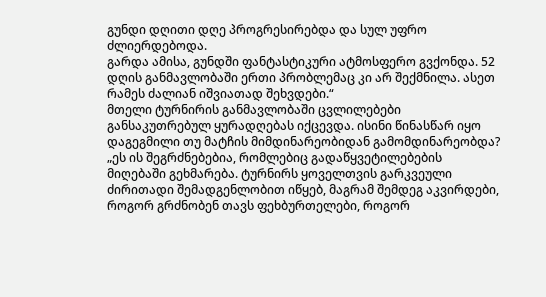გუნდი დღითი დღე პროგრესირებდა და სულ უფრო ძლიერდებოდა.
გარდა ამისა, გუნდში ფანტასტიკური ატმოსფერო გვქონდა. 52 დღის განმავლობაში ერთი პრობლემაც კი არ შექმნილა. ასეთ რამეს ძალიან იშვიათად შეხვდები.“
მთელი ტურნირის განმავლობაში ცვლილებები განსაკუთრებულ ყურადღებას იქცევდა. ისინი წინასწარ იყო დაგეგმილი თუ მატჩის მიმდინარეობიდან გამომდინარეობდა?
„ეს ის შეგრძნებებია, რომლებიც გადაწყვეტილებების მიღებაში გეხმარება. ტურნირს ყოველთვის გარკვეული ძირითადი შემადგენლობით იწყებ, მაგრამ შემდეგ აკვირდები, როგორ გრძნობენ თავს ფეხბურთელები, როგორ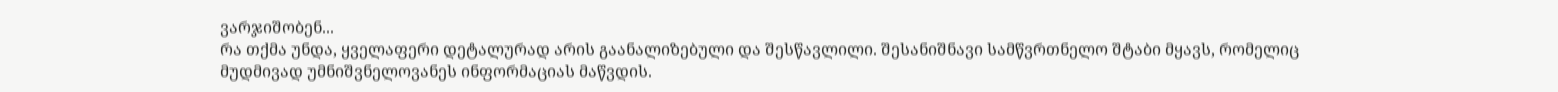ვარჯიშობენ...
რა თქმა უნდა, ყველაფერი დეტალურად არის გაანალიზებული და შესწავლილი. შესანიშნავი სამწვრთნელო შტაბი მყავს, რომელიც მუდმივად უმნიშვნელოვანეს ინფორმაციას მაწვდის.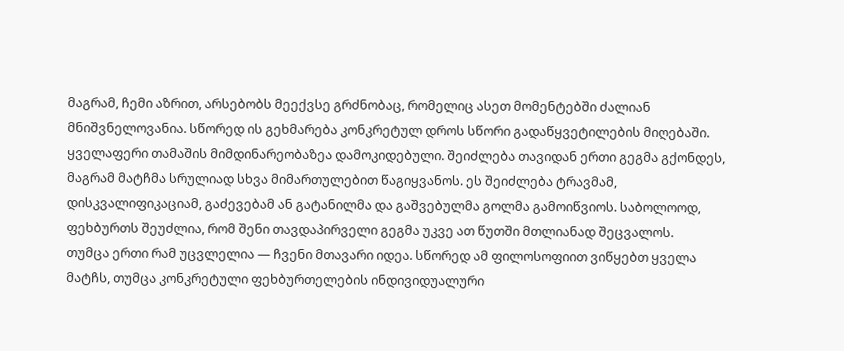მაგრამ, ჩემი აზრით, არსებობს მეექვსე გრძნობაც, რომელიც ასეთ მომენტებში ძალიან მნიშვნელოვანია. სწორედ ის გეხმარება კონკრეტულ დროს სწორი გადაწყვეტილების მიღებაში.
ყველაფერი თამაშის მიმდინარეობაზეა დამოკიდებული. შეიძლება თავიდან ერთი გეგმა გქონდეს, მაგრამ მატჩმა სრულიად სხვა მიმართულებით წაგიყვანოს. ეს შეიძლება ტრავმამ, დისკვალიფიკაციამ, გაძევებამ ან გატანილმა და გაშვებულმა გოლმა გამოიწვიოს. საბოლოოდ, ფეხბურთს შეუძლია, რომ შენი თავდაპირველი გეგმა უკვე ათ წუთში მთლიანად შეცვალოს.
თუმცა ერთი რამ უცვლელია — ჩვენი მთავარი იდეა. სწორედ ამ ფილოსოფიით ვიწყებთ ყველა მატჩს, თუმცა კონკრეტული ფეხბურთელების ინდივიდუალური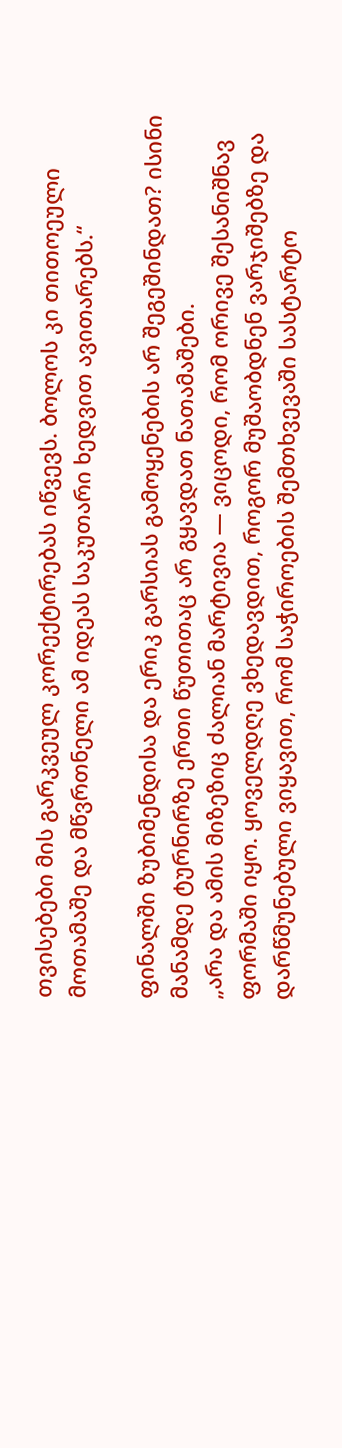თვისებები მის გარკვეულ კორექტირებას იწვევს. ბოლოს კი თითოეული მოთამაშე და მწვრთნელი ამ იდეას საკუთარი ხედვით ავითარებს.“

ფინალში ზუბიმენდისა და ერიკ გარსიას გამოყენების არ შეგეშინდათ? ისინი მანამდე ტურნირზე ერთი წუთითაც არ გყავდათ ნათამაშები.
„არა და ამის მიზეზიც ძალიან მარტივია — ვიცოდი, რომ ორივე შესანიშნავ ფორმაში იყო. ყოველდღე ვხედავდით, როგორ მუშაობდნენ ვარჯიშებზე და დარწმუნებული ვიყავით, რომ საჭიროების შემთხვევაში სასტარტო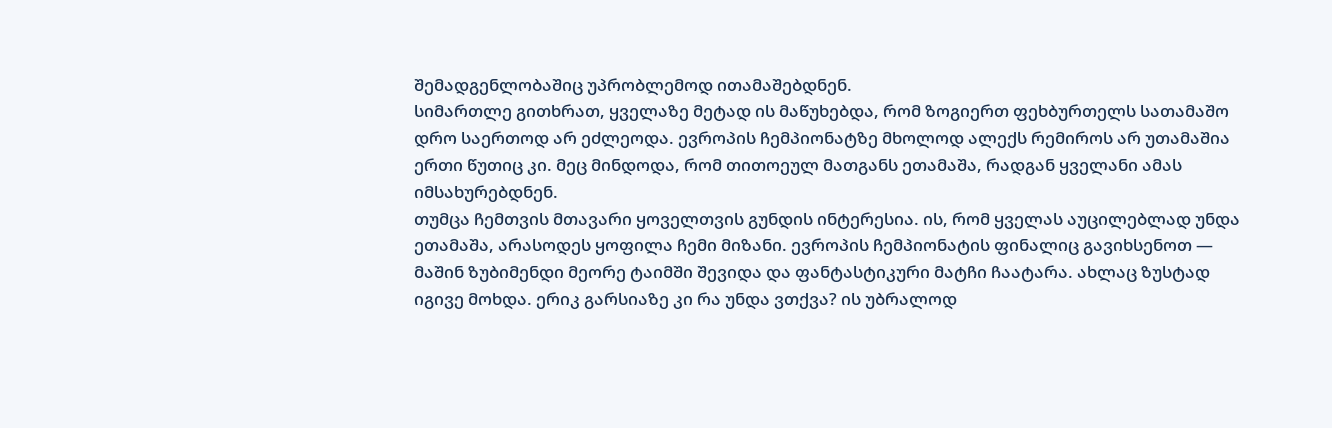შემადგენლობაშიც უპრობლემოდ ითამაშებდნენ.
სიმართლე გითხრათ, ყველაზე მეტად ის მაწუხებდა, რომ ზოგიერთ ფეხბურთელს სათამაშო დრო საერთოდ არ ეძლეოდა. ევროპის ჩემპიონატზე მხოლოდ ალექს რემიროს არ უთამაშია ერთი წუთიც კი. მეც მინდოდა, რომ თითოეულ მათგანს ეთამაშა, რადგან ყველანი ამას იმსახურებდნენ.
თუმცა ჩემთვის მთავარი ყოველთვის გუნდის ინტერესია. ის, რომ ყველას აუცილებლად უნდა ეთამაშა, არასოდეს ყოფილა ჩემი მიზანი. ევროპის ჩემპიონატის ფინალიც გავიხსენოთ — მაშინ ზუბიმენდი მეორე ტაიმში შევიდა და ფანტასტიკური მატჩი ჩაატარა. ახლაც ზუსტად იგივე მოხდა. ერიკ გარსიაზე კი რა უნდა ვთქვა? ის უბრალოდ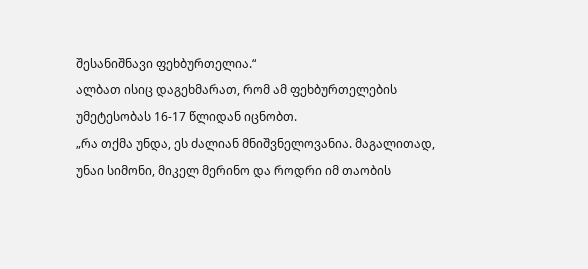შესანიშნავი ფეხბურთელია.“
ალბათ ისიც დაგეხმარათ, რომ ამ ფეხბურთელების უმეტესობას 16-17 წლიდან იცნობთ.
„რა თქმა უნდა, ეს ძალიან მნიშვნელოვანია. მაგალითად, უნაი სიმონი, მიკელ მერინო და როდრი იმ თაობის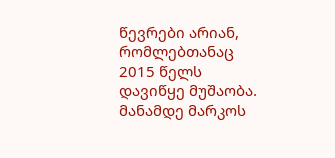წევრები არიან, რომლებთანაც 2015 წელს დავიწყე მუშაობა. მანამდე მარკოს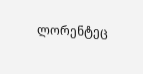ლორენტეც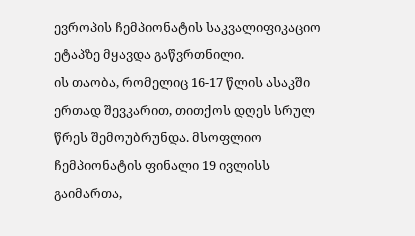ევროპის ჩემპიონატის საკვალიფიკაციო ეტაპზე მყავდა გაწვრთნილი.
ის თაობა, რომელიც 16-17 წლის ასაკში ერთად შევკარით, თითქოს დღეს სრულ წრეს შემოუბრუნდა. მსოფლიო ჩემპიონატის ფინალი 19 ივლისს გაიმართა,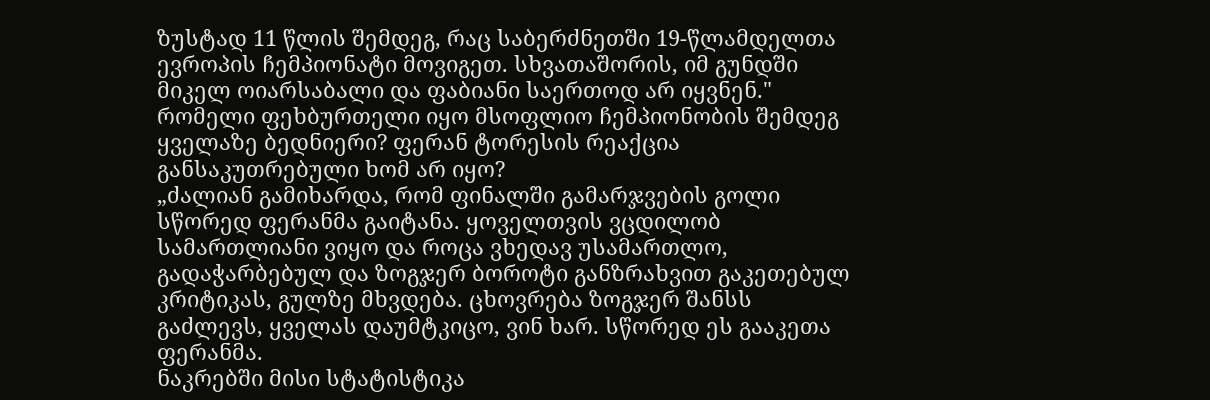ზუსტად 11 წლის შემდეგ, რაც საბერძნეთში 19-წლამდელთა ევროპის ჩემპიონატი მოვიგეთ. სხვათაშორის, იმ გუნდში მიკელ ოიარსაბალი და ფაბიანი საერთოდ არ იყვნენ."
რომელი ფეხბურთელი იყო მსოფლიო ჩემპიონობის შემდეგ ყველაზე ბედნიერი? ფერან ტორესის რეაქცია განსაკუთრებული ხომ არ იყო?
„ძალიან გამიხარდა, რომ ფინალში გამარჯვების გოლი სწორედ ფერანმა გაიტანა. ყოველთვის ვცდილობ სამართლიანი ვიყო და როცა ვხედავ უსამართლო, გადაჭარბებულ და ზოგჯერ ბოროტი განზრახვით გაკეთებულ კრიტიკას, გულზე მხვდება. ცხოვრება ზოგჯერ შანსს გაძლევს, ყველას დაუმტკიცო, ვინ ხარ. სწორედ ეს გააკეთა ფერანმა.
ნაკრებში მისი სტატისტიკა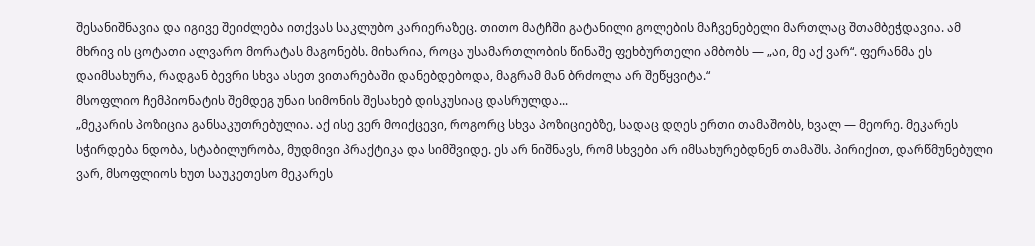შესანიშნავია და იგივე შეიძლება ითქვას საკლუბო კარიერაზეც. თითო მატჩში გატანილი გოლების მაჩვენებელი მართლაც შთამბეჭდავია. ამ მხრივ ის ცოტათი ალვარო მორატას მაგონებს. მიხარია, როცა უსამართლობის წინაშე ფეხბურთელი ამბობს — „აი, მე აქ ვარ“. ფერანმა ეს დაიმსახურა, რადგან ბევრი სხვა ასეთ ვითარებაში დანებდებოდა, მაგრამ მან ბრძოლა არ შეწყვიტა.“
მსოფლიო ჩემპიონატის შემდეგ უნაი სიმონის შესახებ დისკუსიაც დასრულდა...
„მეკარის პოზიცია განსაკუთრებულია. აქ ისე ვერ მოიქცევი, როგორც სხვა პოზიციებზე, სადაც დღეს ერთი თამაშობს, ხვალ — მეორე. მეკარეს სჭირდება ნდობა, სტაბილურობა, მუდმივი პრაქტიკა და სიმშვიდე. ეს არ ნიშნავს, რომ სხვები არ იმსახურებდნენ თამაშს. პირიქით, დარწმუნებული ვარ, მსოფლიოს ხუთ საუკეთესო მეკარეს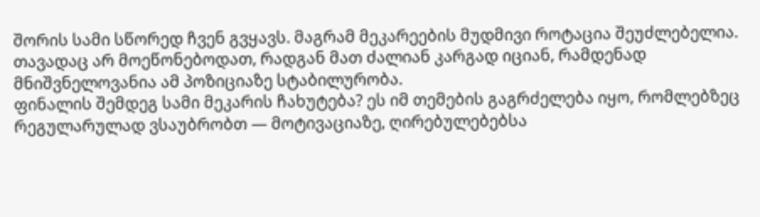შორის სამი სწორედ ჩვენ გვყავს. მაგრამ მეკარეების მუდმივი როტაცია შეუძლებელია. თავადაც არ მოეწონებოდათ, რადგან მათ ძალიან კარგად იციან, რამდენად მნიშვნელოვანია ამ პოზიციაზე სტაბილურობა.
ფინალის შემდეგ სამი მეკარის ჩახუტება? ეს იმ თემების გაგრძელება იყო, რომლებზეც რეგულარულად ვსაუბრობთ — მოტივაციაზე, ღირებულებებსა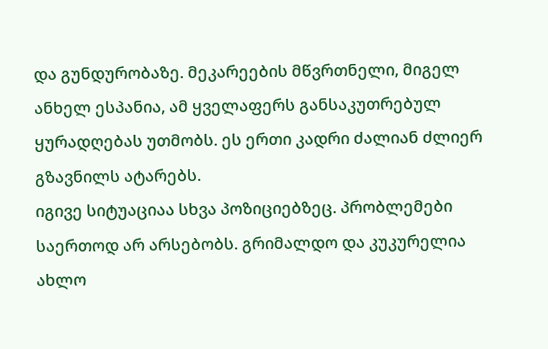და გუნდურობაზე. მეკარეების მწვრთნელი, მიგელ ანხელ ესპანია, ამ ყველაფერს განსაკუთრებულ ყურადღებას უთმობს. ეს ერთი კადრი ძალიან ძლიერ გზავნილს ატარებს.
იგივე სიტუაციაა სხვა პოზიციებზეც. პრობლემები საერთოდ არ არსებობს. გრიმალდო და კუკურელია ახლო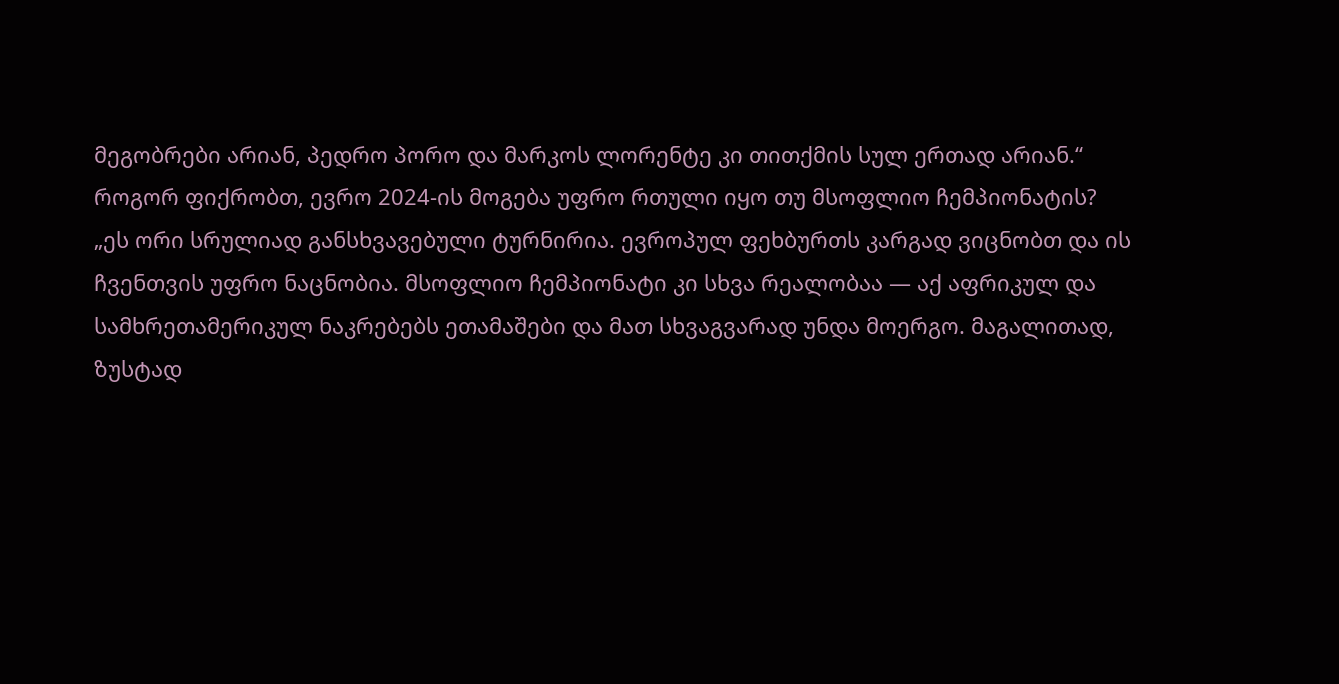მეგობრები არიან, პედრო პორო და მარკოს ლორენტე კი თითქმის სულ ერთად არიან.“
როგორ ფიქრობთ, ევრო 2024-ის მოგება უფრო რთული იყო თუ მსოფლიო ჩემპიონატის?
„ეს ორი სრულიად განსხვავებული ტურნირია. ევროპულ ფეხბურთს კარგად ვიცნობთ და ის ჩვენთვის უფრო ნაცნობია. მსოფლიო ჩემპიონატი კი სხვა რეალობაა — აქ აფრიკულ და სამხრეთამერიკულ ნაკრებებს ეთამაშები და მათ სხვაგვარად უნდა მოერგო. მაგალითად, ზუსტად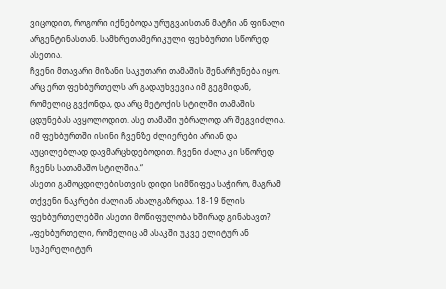ვიცოდით, როგორი იქნებოდა ურუგვაისთან მატჩი ან ფინალი არგენტინასთან. სამხრეთამერიკული ფეხბურთი სწორედ ასეთია.
ჩვენი მთავარი მიზანი საკუთარი თამაშის შენარჩუნება იყო. არც ერთ ფეხბურთელს არ გადაუხვევია იმ გეგმიდან, რომელიც გვქონდა, და არც მეტოქის სტილში თამაშის ცდუნებას ავყოლოდით. ასე თამაში უბრალოდ არ შეგვიძლია. იმ ფეხბურთში ისინი ჩვენზე ძლიერები არიან და აუცილებლად დავმარცხდებოდით. ჩვენი ძალა კი სწორედ ჩვენს სათამაშო სტილშია.“
ასეთი გამოცდილებისთვის დიდი სიმწიფეა საჭირო, მაგრამ თქვენი ნაკრები ძალიან ახალგაზრდაა. 18-19 წლის ფეხბურთელებში ასეთი მოწიფულობა ხშირად გინახავთ?
„ფეხბურთელი, რომელიც ამ ასაკში უკვე ელიტურ ან სუპერელიტურ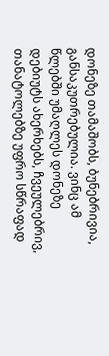დონეზე თამაშობს, ბუნებრივია, განსაკუთრებულია. ვინც ამ წლებში უმაღლეს დონეზე დებიუტს ახერხებს, ჩვეულებრივ, თანატოლებზე უფრო სწრაფად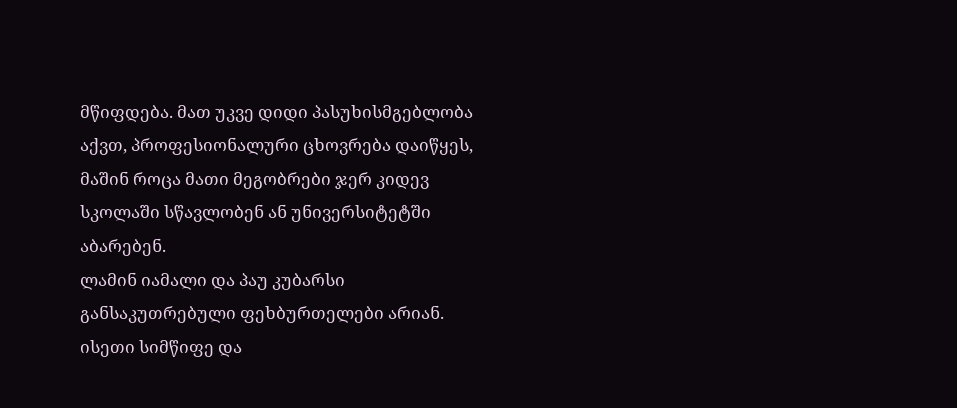მწიფდება. მათ უკვე დიდი პასუხისმგებლობა აქვთ, პროფესიონალური ცხოვრება დაიწყეს, მაშინ როცა მათი მეგობრები ჯერ კიდევ სკოლაში სწავლობენ ან უნივერსიტეტში აბარებენ.
ლამინ იამალი და პაუ კუბარსი განსაკუთრებული ფეხბურთელები არიან. ისეთი სიმწიფე და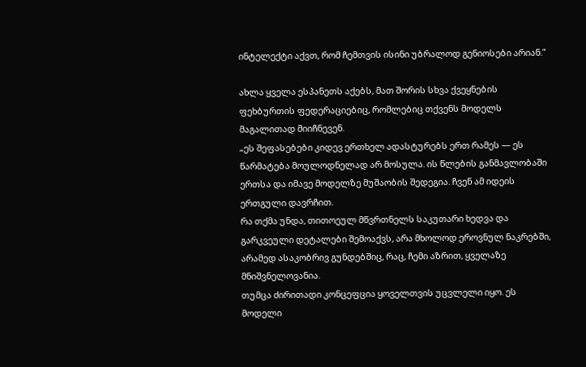ინტელექტი აქვთ, რომ ჩემთვის ისინი უბრალოდ გენიოსები არიან.“

ახლა ყველა ესპანეთს აქებს, მათ შორის სხვა ქვეყნების ფეხბურთის ფედერაციებიც, რომლებიც თქვენს მოდელს მაგალითად მიიჩნევენ.
„ეს შეფასებები კიდევ ერთხელ ადასტურებს ერთ რამეს — ეს წარმატება მოულოდნელად არ მოსულა. ის წლების განმავლობაში ერთსა და იმავე მოდელზე მუშაობის შედეგია. ჩვენ ამ იდეის ერთგული დავრჩით.
რა თქმა უნდა, თითოეულ მწვრთნელს საკუთარი ხედვა და გარკვეული დეტალები შემოაქვს, არა მხოლოდ ეროვნულ ნაკრებში, არამედ ასაკობრივ გუნდებშიც, რაც, ჩემი აზრით, ყველაზე მნიშვნელოვანია.
თუმცა ძირითადი კონცეფცია ყოველთვის უცვლელი იყო. ეს მოდელი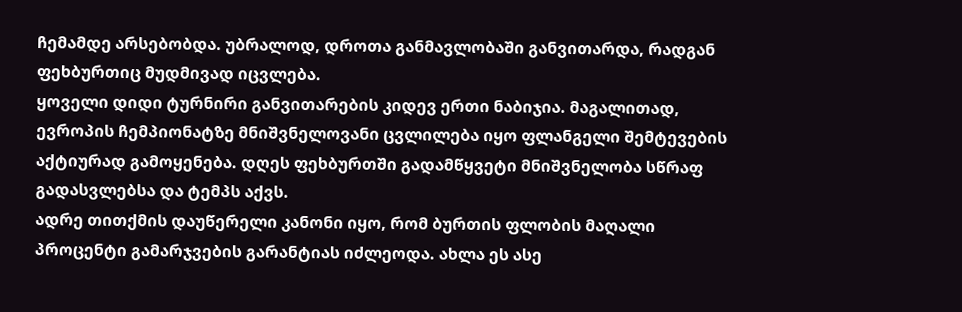ჩემამდე არსებობდა. უბრალოდ, დროთა განმავლობაში განვითარდა, რადგან ფეხბურთიც მუდმივად იცვლება.
ყოველი დიდი ტურნირი განვითარების კიდევ ერთი ნაბიჯია. მაგალითად, ევროპის ჩემპიონატზე მნიშვნელოვანი ცვლილება იყო ფლანგელი შემტევების აქტიურად გამოყენება. დღეს ფეხბურთში გადამწყვეტი მნიშვნელობა სწრაფ გადასვლებსა და ტემპს აქვს.
ადრე თითქმის დაუწერელი კანონი იყო, რომ ბურთის ფლობის მაღალი პროცენტი გამარჯვების გარანტიას იძლეოდა. ახლა ეს ასე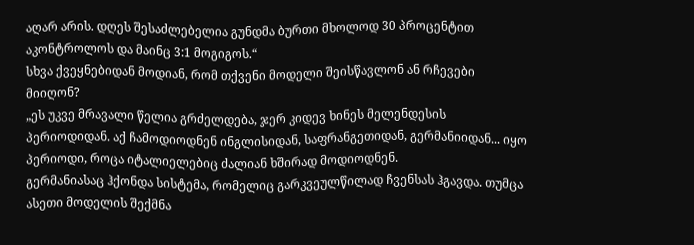აღარ არის. დღეს შესაძლებელია გუნდმა ბურთი მხოლოდ 30 პროცენტით აკონტროლოს და მაინც 3:1 მოგიგოს.“
სხვა ქვეყნებიდან მოდიან, რომ თქვენი მოდელი შეისწავლონ ან რჩევები მიიღონ?
„ეს უკვე მრავალი წელია გრძელდება, ჯერ კიდევ ხინეს მელენდესის პერიოდიდან. აქ ჩამოდიოდნენ ინგლისიდან, საფრანგეთიდან, გერმანიიდან... იყო პერიოდი, როცა იტალიელებიც ძალიან ხშირად მოდიოდნენ.
გერმანიასაც ჰქონდა სისტემა, რომელიც გარკვეულწილად ჩვენსას ჰგავდა. თუმცა ასეთი მოდელის შექმნა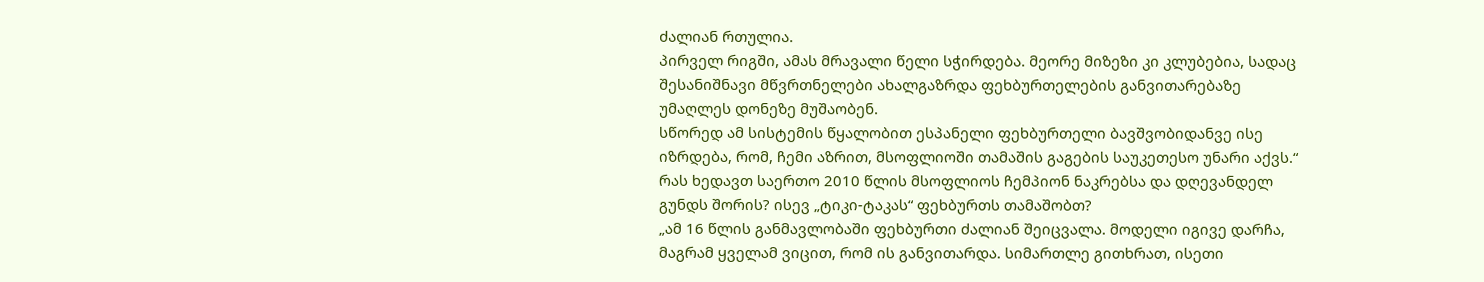ძალიან რთულია.
პირველ რიგში, ამას მრავალი წელი სჭირდება. მეორე მიზეზი კი კლუბებია, სადაც შესანიშნავი მწვრთნელები ახალგაზრდა ფეხბურთელების განვითარებაზე უმაღლეს დონეზე მუშაობენ.
სწორედ ამ სისტემის წყალობით ესპანელი ფეხბურთელი ბავშვობიდანვე ისე იზრდება, რომ, ჩემი აზრით, მსოფლიოში თამაშის გაგების საუკეთესო უნარი აქვს.“
რას ხედავთ საერთო 2010 წლის მსოფლიოს ჩემპიონ ნაკრებსა და დღევანდელ გუნდს შორის? ისევ „ტიკი-ტაკას“ ფეხბურთს თამაშობთ?
„ამ 16 წლის განმავლობაში ფეხბურთი ძალიან შეიცვალა. მოდელი იგივე დარჩა, მაგრამ ყველამ ვიცით, რომ ის განვითარდა. სიმართლე გითხრათ, ისეთი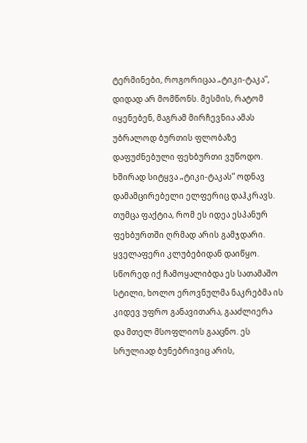ტერმინები, როგორიცაა „ტიკი-ტაკა“, დიდად არ მომწონს. მესმის, რატომ იყენებენ, მაგრამ მირჩევნია ამას უბრალოდ ბურთის ფლობაზე დაფუძნებული ფეხბურთი ვუწოდო.
ხშირად სიტყვა „ტიკი-ტაკას“ ოდნავ დამამცირებელი ელფერიც დაჰკრავს. თუმცა ფაქტია, რომ ეს იდეა ესპანურ ფეხბურთში ღრმად არის გამჯდარი.
ყველაფერი კლუბებიდან დაიწყო. სწორედ იქ ჩამოყალიბდა ეს სათამაშო სტილი, ხოლო ეროვნულმა ნაკრებმა ის კიდევ უფრო განავითარა, გააძლიერა და მთელ მსოფლიოს გააცნო. ეს სრულიად ბუნებრივიც არის,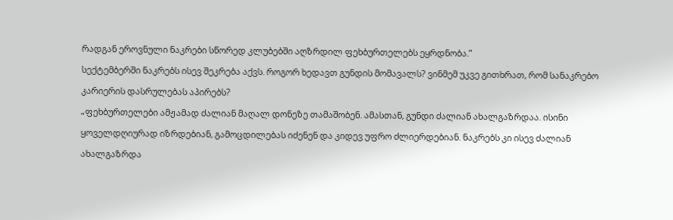რადგან ეროვნული ნაკრები სწორედ კლუბებში აღზრდილ ფეხბურთელებს ეყრდნობა.“
სექტემბერში ნაკრებს ისევ შეკრება აქვს. როგორ ხედავთ გუნდის მომავალს? ვინმემ უკვე გითხრათ, რომ სანაკრებო კარიერის დასრულებას აპირებს?
„ფეხბურთელები ამჟამად ძალიან მაღალ დონეზე თამაშობენ. ამასთან, გუნდი ძალიან ახალგაზრდაა. ისინი ყოველდღიურად იზრდებიან, გამოცდილებას იძენენ და კიდევ უფრო ძლიერდებიან. ნაკრებს კი ისევ ძალიან ახალგაზრდა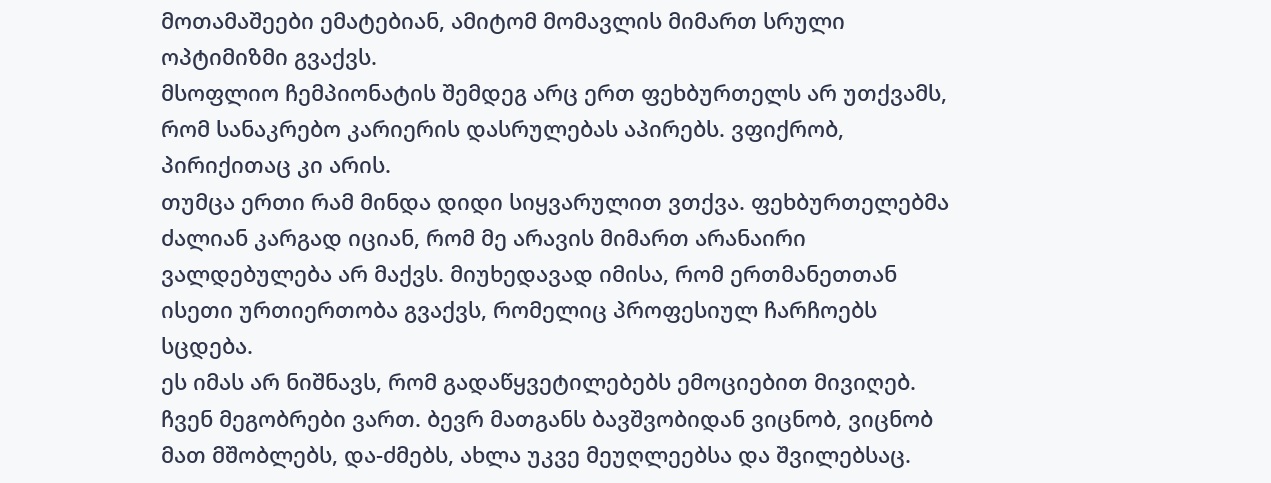მოთამაშეები ემატებიან, ამიტომ მომავლის მიმართ სრული ოპტიმიზმი გვაქვს.
მსოფლიო ჩემპიონატის შემდეგ არც ერთ ფეხბურთელს არ უთქვამს, რომ სანაკრებო კარიერის დასრულებას აპირებს. ვფიქრობ, პირიქითაც კი არის.
თუმცა ერთი რამ მინდა დიდი სიყვარულით ვთქვა. ფეხბურთელებმა ძალიან კარგად იციან, რომ მე არავის მიმართ არანაირი ვალდებულება არ მაქვს. მიუხედავად იმისა, რომ ერთმანეთთან ისეთი ურთიერთობა გვაქვს, რომელიც პროფესიულ ჩარჩოებს სცდება.
ეს იმას არ ნიშნავს, რომ გადაწყვეტილებებს ემოციებით მივიღებ. ჩვენ მეგობრები ვართ. ბევრ მათგანს ბავშვობიდან ვიცნობ, ვიცნობ მათ მშობლებს, და-ძმებს, ახლა უკვე მეუღლეებსა და შვილებსაც.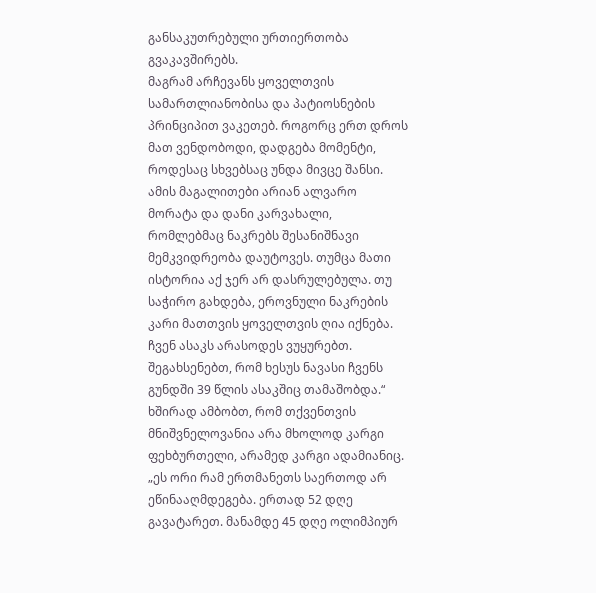განსაკუთრებული ურთიერთობა გვაკავშირებს.
მაგრამ არჩევანს ყოველთვის სამართლიანობისა და პატიოსნების პრინციპით ვაკეთებ. როგორც ერთ დროს მათ ვენდობოდი, დადგება მომენტი, როდესაც სხვებსაც უნდა მივცე შანსი.
ამის მაგალითები არიან ალვარო მორატა და დანი კარვახალი, რომლებმაც ნაკრებს შესანიშნავი მემკვიდრეობა დაუტოვეს. თუმცა მათი ისტორია აქ ჯერ არ დასრულებულა. თუ საჭირო გახდება, ეროვნული ნაკრების კარი მათთვის ყოველთვის ღია იქნება. ჩვენ ასაკს არასოდეს ვუყურებთ. შეგახსენებთ, რომ ხესუს ნავასი ჩვენს გუნდში 39 წლის ასაკშიც თამაშობდა.“
ხშირად ამბობთ, რომ თქვენთვის მნიშვნელოვანია არა მხოლოდ კარგი ფეხბურთელი, არამედ კარგი ადამიანიც.
„ეს ორი რამ ერთმანეთს საერთოდ არ ეწინააღმდეგება. ერთად 52 დღე გავატარეთ. მანამდე 45 დღე ოლიმპიურ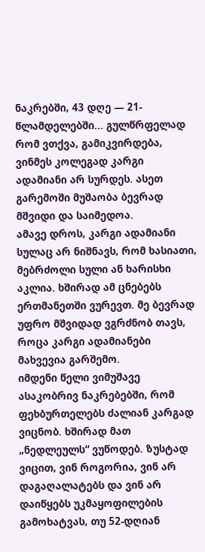ნაკრებში, 43 დღე — 21-წლამდელებში... გულწრფელად რომ ვთქვა, გამიკვირდება, ვინმეს კოლეგად კარგი ადამიანი არ სურდეს. ასეთ გარემოში მუშაობა ბევრად მშვიდი და საიმედოა.
ამავე დროს, კარგი ადამიანი სულაც არ ნიშნავს, რომ ხასიათი, მებრძოლი სული ან ხარისხი აკლია. ხშირად ამ ცნებებს ერთმანეთში ვურევთ. მე ბევრად უფრო მშვიდად ვგრძნობ თავს, როცა კარგი ადამიანები მახვევია გარშემო.
იმდენი წელი ვიმუშავე ასაკობრივ ნაკრებებში, რომ ფეხბურთელებს ძალიან კარგად ვიცნობ. ხშირად მათ „ნედლეულს“ ვუწოდებ. ზუსტად ვიცით, ვინ როგორია, ვინ არ დაგაღალატებს და ვინ არ დაიწყებს უკმაყოფილების გამოხატვას, თუ 52-დღიან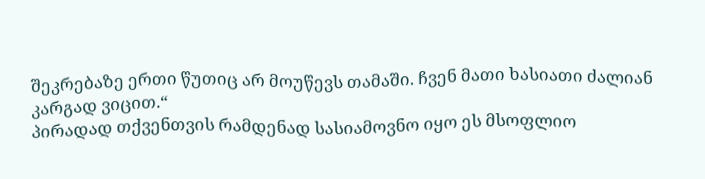შეკრებაზე ერთი წუთიც არ მოუწევს თამაში. ჩვენ მათი ხასიათი ძალიან კარგად ვიცით.“
პირადად თქვენთვის რამდენად სასიამოვნო იყო ეს მსოფლიო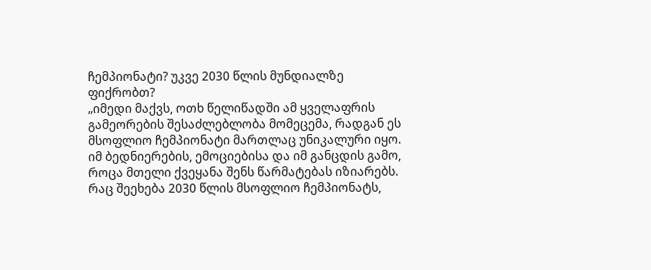ჩემპიონატი? უკვე 2030 წლის მუნდიალზე ფიქრობთ?
„იმედი მაქვს, ოთხ წელიწადში ამ ყველაფრის გამეორების შესაძლებლობა მომეცემა, რადგან ეს მსოფლიო ჩემპიონატი მართლაც უნიკალური იყო. იმ ბედნიერების, ემოციებისა და იმ განცდის გამო, როცა მთელი ქვეყანა შენს წარმატებას იზიარებს.
რაც შეეხება 2030 წლის მსოფლიო ჩემპიონატს,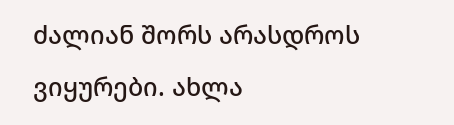ძალიან შორს არასდროს ვიყურები. ახლა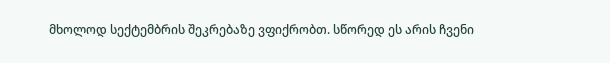მხოლოდ სექტემბრის შეკრებაზე ვფიქრობთ. სწორედ ეს არის ჩვენი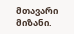მთავარი მიზანი.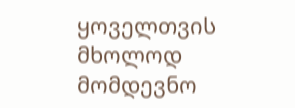ყოველთვის მხოლოდ მომდევნო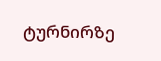ტურნირზე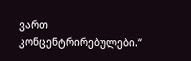ვართ კონცენტრირებულები.“